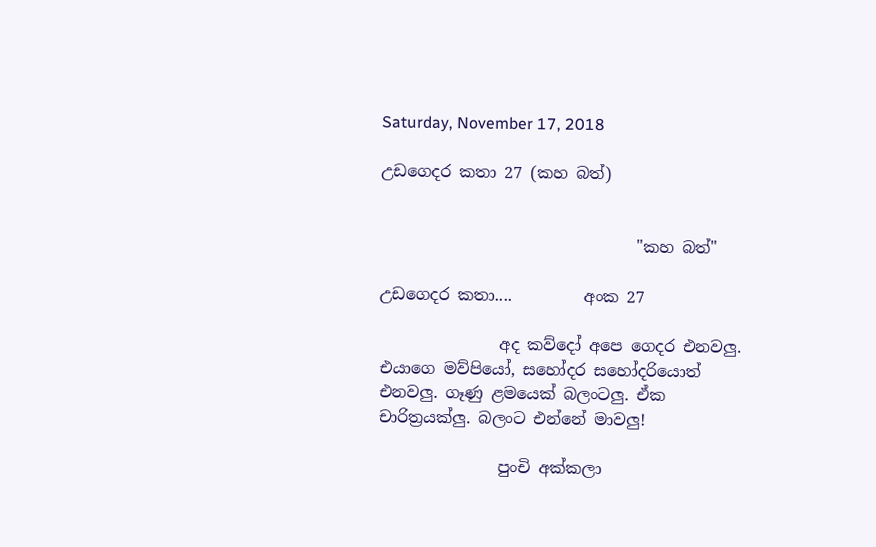Saturday, November 17, 2018

උඩගෙදර කතා 27 (කහ බත්)


                                "කහ බත්"

උඩගෙදර කතා....         අංක 27

               අද කව්දෝ අපෙ ගෙදර එනවලු. එයාගෙ මව්පියෝ, සහෝදර සහෝදරියොත් එනවලු. ගෑණු ළමයෙක් බලංටලු. ඒක චාරිත්‍රයක්ලු. බලංට එන්නේ මාවලු!

               පුංචි අක්කලා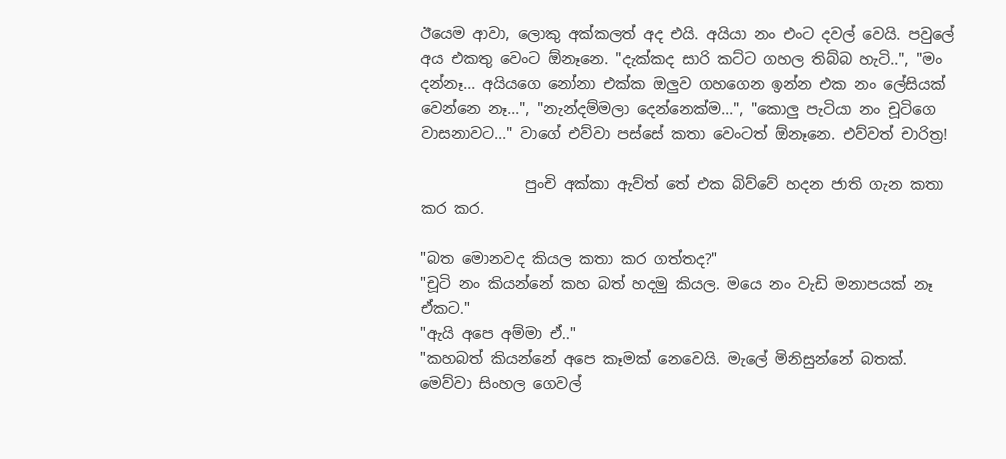ඊයෙම ආවා, ලොකු අක්කලත් අද එයි. අයියා නං එංට දවල් වෙයි. පවුලේ අය එකතු වෙංට ඕනෑනෙ. "දැක්කද සාරි කට්ට ගහල තිබ්බ හැටි..", "මං දන්නෑ... අයියගෙ නෝනා එක්ක ඔලුව ගහගෙන ඉන්න එක නං ලේසියක් වෙන්නෙ නෑ...", "නැන්දම්මලා දෙන්නෙක්ම...", "කොලු පැටියා නං චූටිගෙ වාසනාවට..." වාගේ එව්වා පස්සේ කතා වෙංටත් ඕනෑනෙ. එව්වත් චාරිත්‍ර!

              පුංචි අක්කා ඇව්ත් තේ එක බිව්වේ හදන ජාති ගැන කතා කර කර.

"බත මොනවද කියල කතා කර ගත්තද?"
"චූටි නං කියන්නේ කහ බත් හදමු කියල. මයෙ නං වැඩි මනාපයක් නෑ ඒකට."
"ඇයි අපෙ අම්මා ඒ.."
"කහබත් කියන්නේ අපෙ කෑමක් නෙවෙයි. මැලේ මිනිසුන්නේ බතක්. මෙව්වා සිංහල ගෙවල්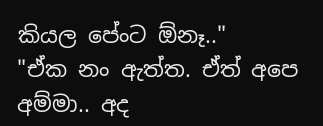කියල පේංට ඕනෑ.."
"ඒක නං ඇත්ත. ඒත් අපෙ අම්මා.. අද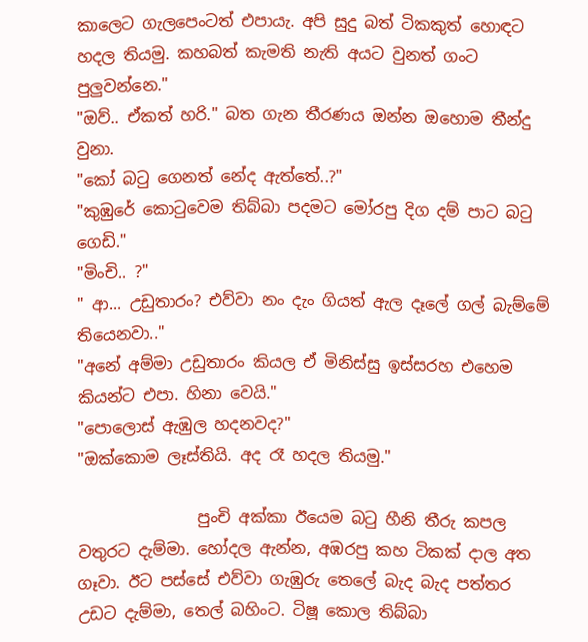කාලෙට ගැලපෙංටත් එපායැ. අපි සුදු බත් ටිකකුත් හොඳට හදල තියමු. කහබත් කැමති නැති අයට වුනත් ගංට පුලුවන්නෙ."
"ඔව්.. ඒකත් හරි." බත ගැන තීරණය ඔන්න ඔහොම තීන්දු වුනා.
"කෝ බටු ගෙනත් නේද ඇත්තේ..?"
"කුඹුරේ කොටුවෙම තිබ්බා පදමට මෝරපු දිග දම් පාට බටු ගෙඩි."
"මිංචි.. ?"
" ආ... උඩුතාරං? එව්වා නං දැං ගියත් ඇල දෑලේ ගල් බැම්මේ තියෙනවා.."
"අනේ අම්මා උඩුතාරං කියල ඒ මිනිස්සු ඉස්සරහ එහෙම කියන්ට එපා. හිනා වෙයි."
"පොලොස් ඇඹුල හදනවද?"
"ඔක්කොම ලෑස්තියි. අද රෑ හදල තියමු."

               පුංචි අක්කා ඊයෙම බටු හීනි තීරු කපල වතුරට දැම්මා. හෝදල ඇන්න, අඹරපු කහ ටිකක් දාල අත ගෑවා. ඊට පස්සේ එව්වා ගැඹුරු තෙලේ බැද බැද පත්තර උඩට දැම්මා, තෙල් බහිංට. ටිෂූ කොල තිබ්බා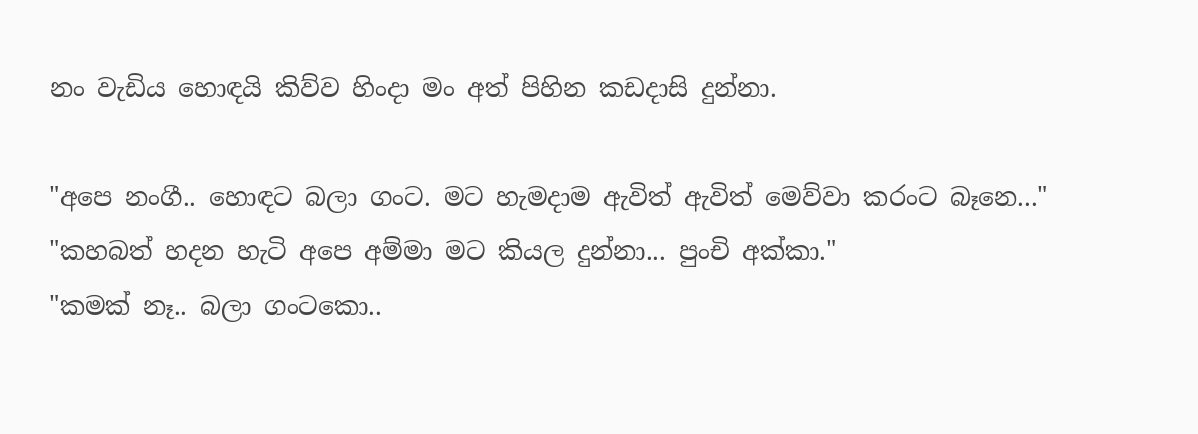නං වැඩිය හොඳයි කිව්ව හිංදා මං අත් පිහින කඩදාසි දුන්නා.

"අපෙ නංගී.. හොඳට බලා ගංට. මට හැමදාම ඇවිත් ඇවිත් මෙව්වා කරංට බෑනෙ..."
"කහබත් හදන හැටි අපෙ අම්මා මට කියල දුන්නා... පුංචි අක්කා."
"කමක් නෑ.. බලා ගංටකො..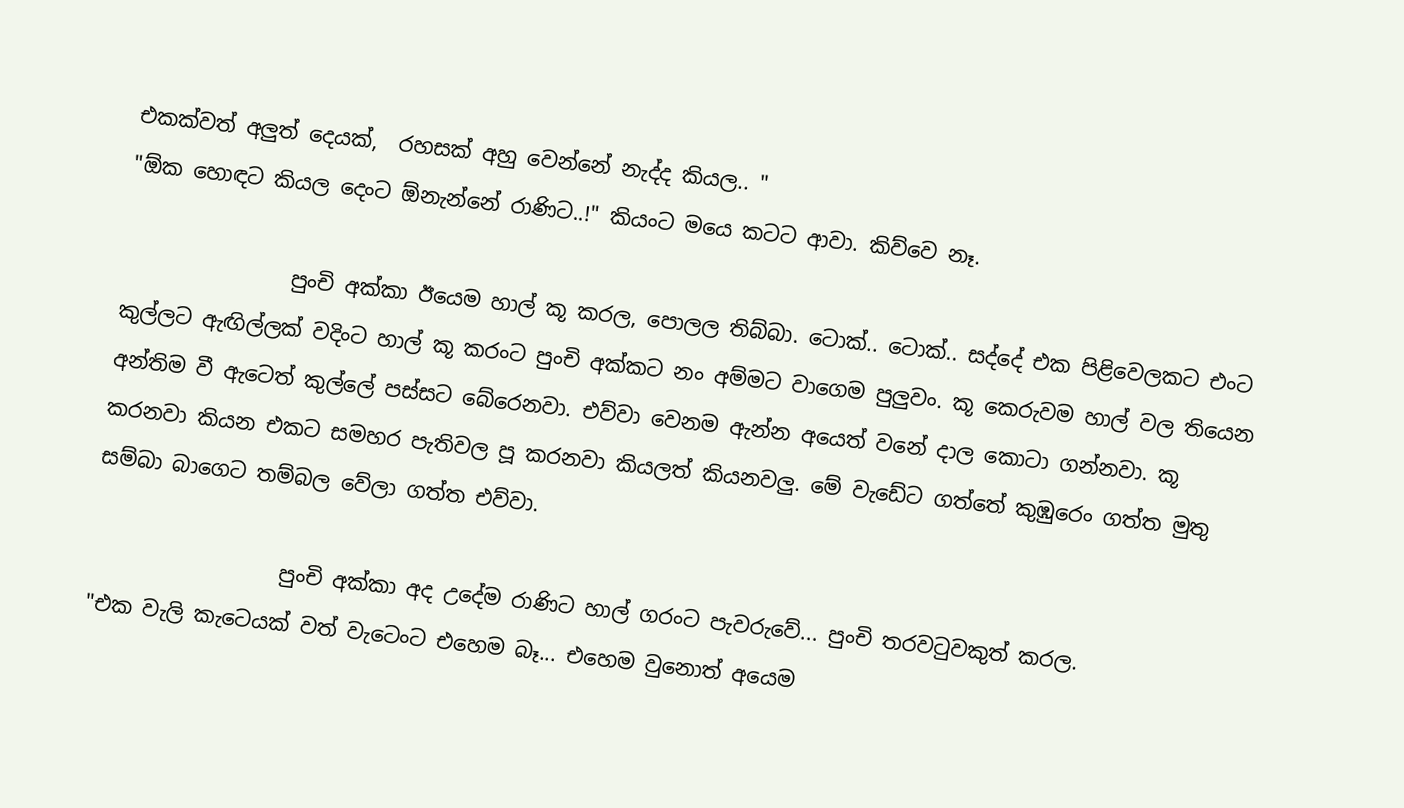එකක්වත් අලුත් දෙයක්,  රහසක් අහු වෙන්නේ නැද්ද කියල.. "
"ඕක හොඳට කියල දෙංට ඕනැන්නේ රාණිට..!" කියංට මයෙ කටට ආවා. කිව්වෙ නෑ.

                පුංචි අක්කා ඊයෙම හාල් කූ කරල, පොලල තිබ්බා. ටොක්.. ටොක්.. සද්දේ එක පිළිවෙලකට එංට කුල්ලට ඇඟිල්ලක් වදිංට හාල් කූ කරංට පුංචි අක්කට නං අම්මට වාගෙම පුලුවං. කූ කෙරුවම හාල් වල තියෙන අන්තිම වී ඇටෙත් කුල්ලේ පස්සට බේරෙනවා. එව්වා වෙනම ඇන්න අයෙත් වනේ දාල කොටා ගන්නවා. කූ කරනවා කියන එකට සමහර පැතිවල පූ කරනවා කියලත් කියනවලු. මේ වැඩේට ගත්තේ කුඹුරෙං ගත්ත මුතු සම්බා බාගෙට තම්බල වේලා ගත්ත එව්වා.

                  පුංචි අක්කා අද උදේම රාණිට හාල් ගරංට පැවරුවේ... පුංචි තරවටුවකුත් කරල.
"එක වැලි කැටෙයක් වත් වැටෙංට එහෙම බෑ... එහෙම වුනොත් අයෙම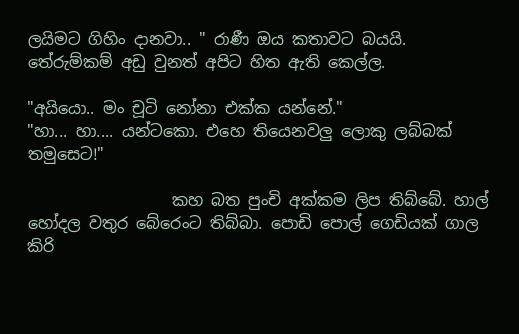ලයිමට ගිහිං දානවා.. " රාණී ඔය කතාවට බයයි. තේරුම්කම් අඩු වුනත් අපිට හිත ඇති කෙල්ල.

"අයියො.. මං චූටි නෝනා එක්ක යන්නේ."
"හා... හා.... යන්ටකො. එහෙ තියෙනවලු ලොකු ලබ්බක් තමුසෙට!"

                  කහ බත පුංචි අක්කම ලිප තිබ්බේ. හාල් හෝදල වතුර බේරෙංට තිබ්බා. පොඩි පොල් ගෙඩියක් ගාල කිරි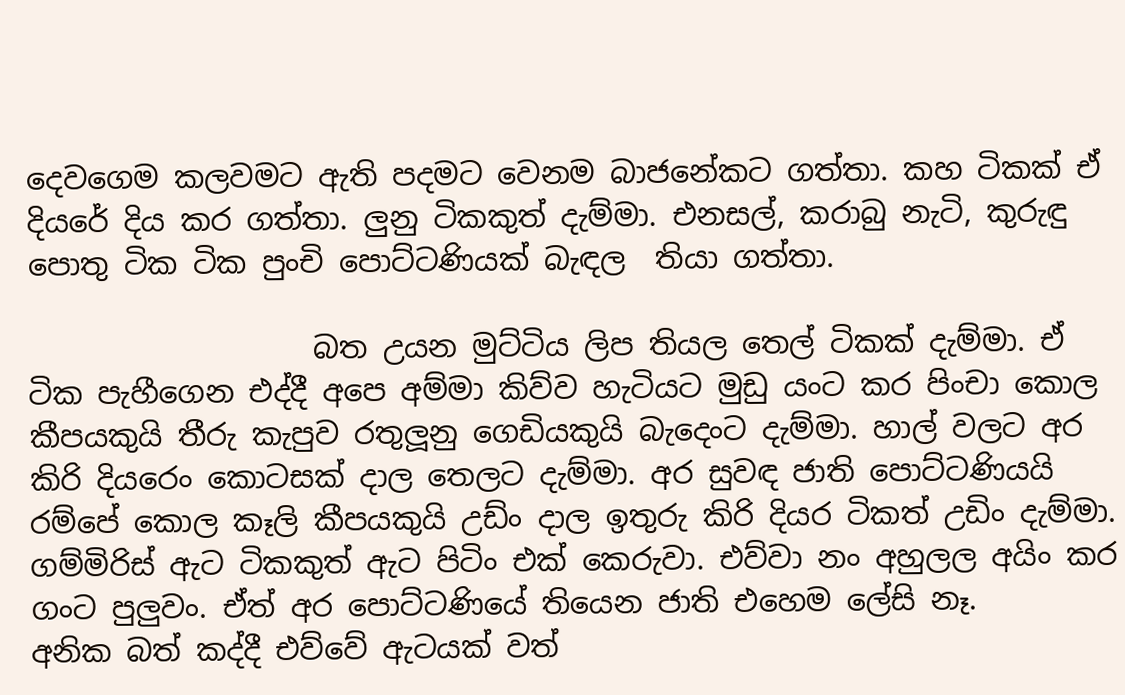දෙවගෙම කලවමට ඇති පදමට වෙනම බාජනේකට ගත්තා. කහ ටිකක් ඒ දියරේ දිය කර ගත්තා. ලුනු ටිකකුත් දැම්මා. එනසල්, කරාබු නැටි, කුරුඳු පොතු ටික ටික පුංචි පොට්ටණියක් බැඳල  තියා ගත්තා.

                   බත උයන මුට්ටිය ලිප තියල තෙල් ටිකක් දැම්මා. ඒ ටික පැහීගෙන එද්දී අපෙ අම්මා කිව්ව හැටියට මුඩු යංට කර පිංචා කොල කීපයකුයි තීරු කැපුව රතුලූනු ගෙඩියකුයි බැදෙංට දැම්මා. හාල් වලට අර කිරි දියරෙං කොටසක් දාල තෙලට දැම්මා. අර සුවඳ ජාති පොට්ටණියයි රම්පේ කොල කෑලි කීපයකුයි උඩ්ං දාල ඉතුරු කිරි දියර ටිකත් උඩිං දැම්මා. ගම්මිරිස් ඇට ටිකකුත් ඇට පිටිං එක් කෙරුවා. එව්වා නං අහුලල අයිං කර ගංට පුලුවං. ඒත් අර පොට්ටණියේ තියෙන ජාති එහෙම ලේසි නෑ.
අනික බත් කද්දී එව්වේ ඇටයක් වත්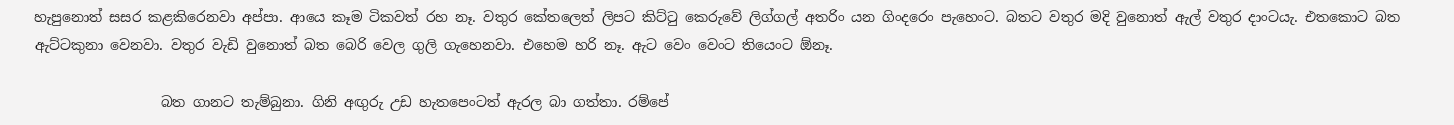හැපුනොත් සසර කළකිරෙනවා අප්පා. ආයෙ කෑම ටිකවත් රහ නෑ. වතුර කේතලෙත් ලිපට කිට්ටු කෙරුවේ ලිග්ගල් අතරිං යන ගිංදරෙං පැහෙංට. බතට වතුර මදි වුනොත් ඇල් වතුර දාංටයැ. එතකොට බත ඇට්ටකුනා වෙනවා. වතුර වැඩි වුනොත් බත බෙරි වෙල ගුලි ගැහෙනවා. එහෙම හරි නෑ. ඇට වෙං වෙංට තියෙංට ඕනෑ.

                  බත ගානට තැම්බුනා. ගිනි අඟුරු උඩ හැතපෙංටත් ඇරල බා ගත්තා. රම්පේ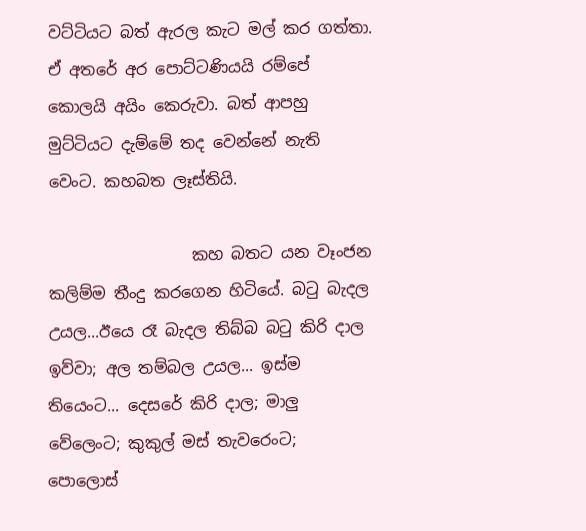වට්ටියට බත් ඇරල කැට මල් කර ගත්තා. ඒ අතරේ අර පොට්ටණියයි රම්පේ කොලයි අයිං කෙරුවා. බත් ආපහු මුට්ටියට දැම්මේ තද වෙන්නේ නැති වෙංට. කහබත ලෑස්තියි.

                  කහ බතට යන වෑංජන කලිම්ම තීංදු කරගෙන හිටියේ. බටු බැදල උයල...ඊයෙ රෑ බැදල තිබ්බ බටු කිරි දාල ඉව්වා; අල තම්බල උයල... ඉස්ම තියෙංට... දෙසරේ කිරි දාල; මාලු වේලෙංට; කුකුල් මස් තැවරෙංට; පොලොස්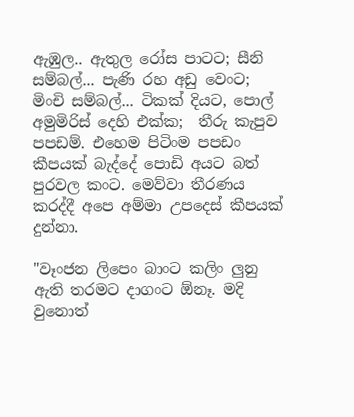ඇඹුල.. ඇතුල රෝස පාටට; සීනි සම්බල්... පැණි රහ අඩු වෙංට; මිංචි සම්බල්... ටිකක් දියට, පොල් අමුමිරිස් දෙහි එක්ක;  තීරු කැපුව පපඩම්. එහෙම පිටිංම පපඩං කීපයක් බැද්දේ පොඩි අයට බත් පුරවල කංට. මෙව්වා තීරණය කරද්දී අපෙ අම්මා උපදෙස් කීපයක් දුන්නා.

"වෑංජන ලිපෙං බාංට කලිං ලුනු ඇති තරමට දාගංට ඕනෑ. මදි වුනොත්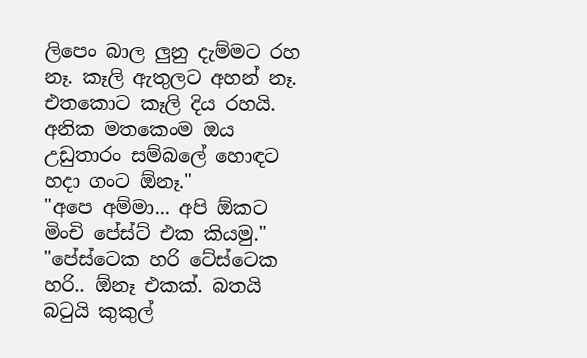ලිපෙං බාල ලුනු දැම්මට රහ නෑ. කෑලි ඇතුලට අහන් නෑ. එතකොට කෑලි දිය රහයි.
අනික මතකෙංම ඔය උඩුතාරං සම්බලේ හොඳට හදා ගංට ඕනෑ."
"අපෙ අම්මා... අපි ඕකට මිංචි පේස්ට් එක කියමු."
"පේස්ටෙක හරි ටේස්ටෙක හරි.. ඕනෑ එකක්. බතයි බටුයි කුකුල්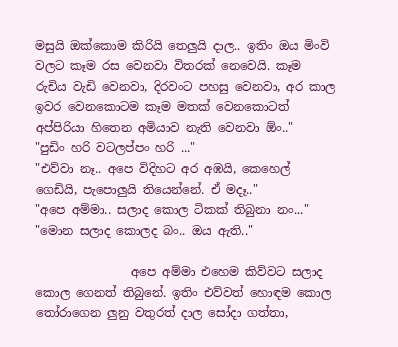මසුයි ඔක්කොම කිරියි තෙලුයි දාල.. ඉතිං ඔය මිංවි වලට කෑම රස වෙනවා විතරක් නෙවෙයි. කෑම රුචිය වැඩි වෙනවා, දිරවංට පහසු වෙනවා, අර කාල ඉවර වෙනකොටම කෑම මතක් වෙනකොටත් අප්පිරියා හිතෙන අමියාව නැති වෙනවා ඕං.."
"පුඩිං හරි වටලප්පං හරි ..."
"එව්වා නෑ.. අපෙ විදිහට අර අඹයි, කෙහෙල් ගෙඩියි, පැපොලුයි තියෙන්නේ. ඒ මදෑ.."
"අපෙ අම්මා.. සලාද කොල ටිකක් තිබුනා නං..."
"මොන සලාද කොලද බං.. ඔය ඇති.."

                අපෙ අම්මා එහෙම කිව්වට සලාද කොල ගෙනත් තිබුනේ. ඉතිං එව්වත් හොඳම කොල තෝරාගෙන ලුනු වතුරත් දාල සෝදා ගත්තා,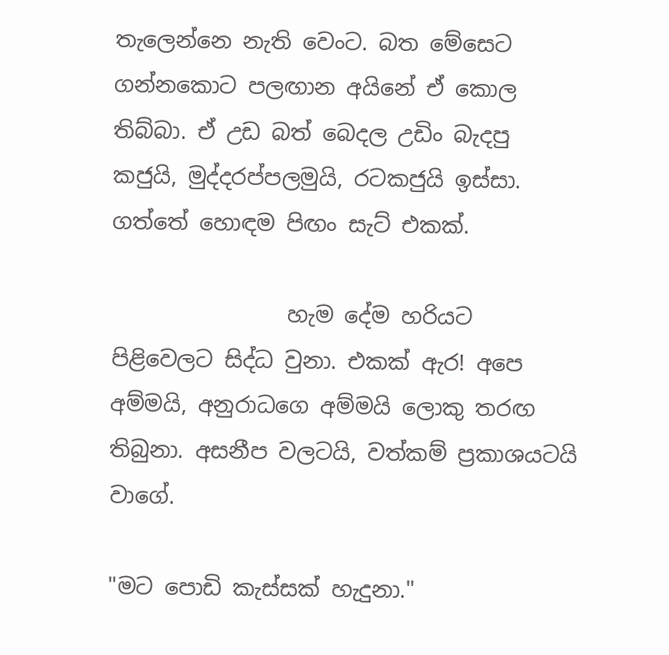තැලෙන්නෙ නැති වෙංට. බත මේසෙට ගන්නකොට පලඟාන අයිනේ ඒ කොල තිබ්බා. ඒ උඩ බත් බෙදල උඩිං බැදපු කජුයි, මුද්දරප්පලමුයි, රටකජුයි ඉස්සා. ගත්තේ හොඳම පිඟං සැට් එකක්.

                හැම දේම හරියට පිළිවෙලට සිද්ධ වුනා. එකක් ඇර! අපෙ අම්මයි, අනුරාධගෙ අම්මයි ලොකු තරඟ තිබුනා. අසනීප වලටයි, වත්කම් ප්‍රකාශයටයි වාගේ.

"මට පොඩි කැස්සක් හැදුනා."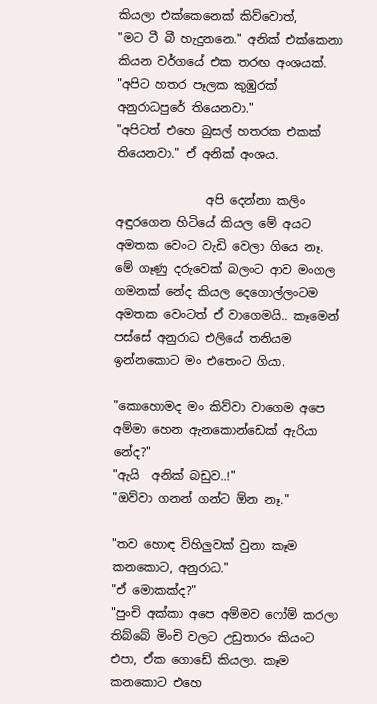කියලා එක්කෙනෙක් කිව්වොත්,
"මට ටී බී හැදුනනෙ." අනික් එක්කෙනා කියන වර්ගයේ එක තරඟ අංශයක්.
"අපිට හතර පෑලක කුඹුරක් අනුරාධපුරේ තියෙනවා."
"අපිටත් එහෙ බුසල් හතරක එකක් තියෙනවා." ඒ අනික් අංශය.

               අපි දෙන්නා කලිං අඳුරගෙන හිටියේ කියල මේ අයට අමතක වෙංට වැඩි වෙලා ගියෙ නෑ. මේ ගෑණු දරුවෙක් බලංට ආව මංගල ගමනක් නේද කියල දෙගොල්ලංටම අමතක වෙංටත් ඒ වාගෙමයි.. කෑමෙන් පස්සේ අනුරාධ එලියේ තනියම ඉන්නකොට මං එතෙංට ගියා.

"කොහොමද මං කිව්වා වාගෙම අපෙ අම්මා හෙන ඇනකොන්ඩෙක් ඇරියා නේද?"
"ඇයි  අනික් බඩුව..!"
"ඔව්වා ගනන් ගන්ට ඕන නෑ."

"තව හොඳ විහිලුවක් වුනා කෑම කනකොට, අනුරාධ."
"ඒ මොකක්ද?"
"පුංචි අක්කා අපෙ අම්මව ෆෝම් කරලා තිබ්බේ මිංචි වලට උඩුතාරං කියංට එපා, ඒක ගොඩේ කියලා. කෑම කනකොට එහෙ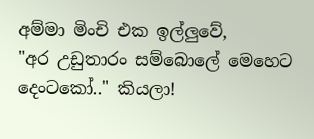අම්මා මිංචි එක ඉල්ලුවේ,
"අර උඩුතාරං සම්බොලේ මෙහෙට දෙංටකෝ.." කියලා!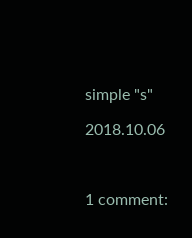simple "s"

2018.10.06



1 comment: